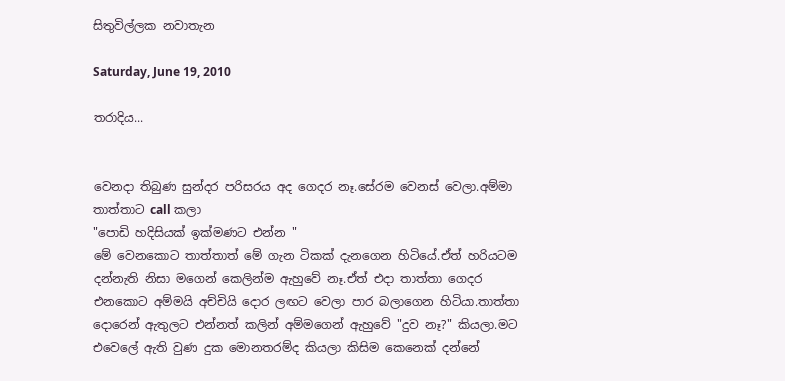සිතුවිල්ලක නවාතැන

Saturday, June 19, 2010

තරාදිය...


වෙනදා තිබුණ සුන්දර පරිසරය අද ගෙදර නෑ.සේරම වෙනස් වෙලා.අම්මා තාත්තාට call කලා
"පොඩි හදිසියක් ඉක්මණට එන්න "
මේ වෙනකොට තාත්තාත් මේ ගැන ටිකක් දැනගෙන හිටියේ.ඒත් හරියටම දන්නැති නිසා මගෙන් කෙලින්ම ඇහුවේ නෑ.ඒත් එදා තාත්තා ගෙදර එනකොට අම්මයි අච්චියි දොර ලඟට වෙලා පාර බලාගෙන හිටියා.තාත්තා දොරෙන් ඇතුලට එන්නත් කලින් අම්මගෙන් ඇහුවේ "දුව නෑ?" කියලා.මට එවෙලේ ඇති වුණ දුක මොනතරම්ද කියලා කිසිම කෙනෙක් දන්නේ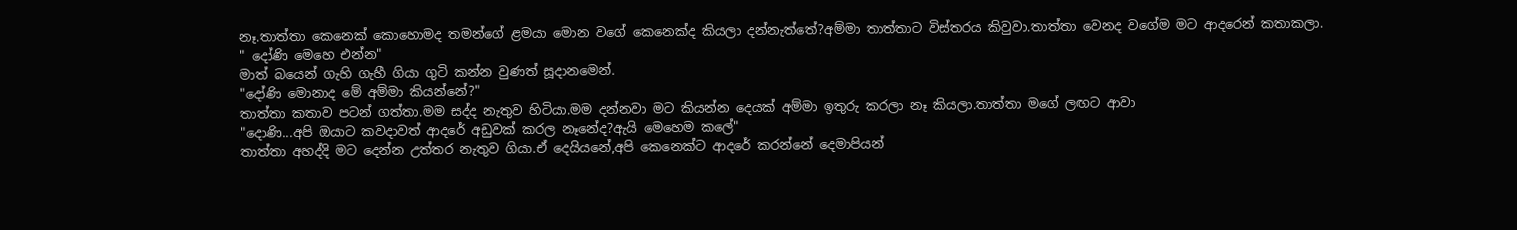නෑ.තාත්තා කෙනෙක් කොහොමද තමන්ගේ ළමයා මොන වගේ කෙනෙක්ද කියලා දන්නැත්තේ?අම්මා තාත්තාට විස්තරය කිවුවා.තාත්තා වෙනද වගේම මට ආදරෙන් කතාකලා.
" දෝණි මෙහෙ එන්න"
මාත් බයෙන් ගැහි ගැහී ගියා ගුටි කන්න වුණත් සූදානමෙන්.
"දෝණි මොනාද මේ අම්මා කියන්නේ?"
තාත්තා කතාව පටන් ගත්තා.මම සද්ද නැතුව හිටියා.මම දන්නවා මට කියන්න දෙයක් අම්මා ඉතුරු කරලා නෑ කියලා.තාත්තා මගේ ලඟට ආවා
"දොණි...අපි ඔයාට කවදාවත් ආදරේ අඩුවක් කරල නෑනේද?ඇයි මෙහෙම කලේ"
තාත්තා අහද්දි මට දෙන්න උත්තර නැතුව ගියා.ඒ දෙයියනේ,අපි කෙනෙක්ට ආදරේ කරන්නේ දෙමාපියන්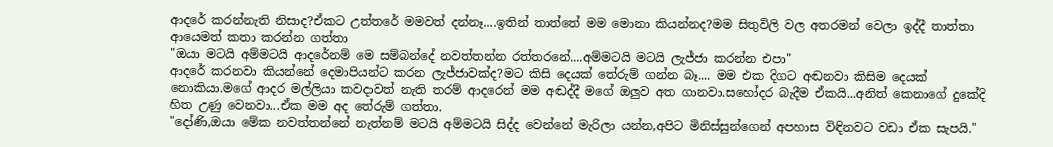ආදරේ කරන්නැති නිසාද?ඒකට උත්තරේ මමවත් දන්නෑ....ඉතින් තාත්තේ මම මොනා කියන්නද?මම සිතුවිලි වල අතරමන් වෙලා ඉද්දී තාත්තා ආයෙමත් කතා කරන්න ගත්තා
"ඔයා මටයි අම්මටයි ආදරේනම් මෙ සම්බන්දේ නවත්තන්න රත්තරනේ....අම්මටයි මටයි ලැජ්ජා කරන්න එපා"
ආදරේ කරනවා කියන්නේ දෙමාපියන්ට කරන ලැජ්ජාවක්ද?මට කිසි දෙයක් තේරුම් ගන්න බෑ.... මම එක දිගට අඬනවා කිසිම දෙයක් නොකියා.මගේ ආදර මල්ලියා කවදාවත් නැති තරම් ආදරෙන් මම අඬද්දී මගේ ඔලුව අත ගානවා.සහෝදර බැදීම ඒකයි...අනිත් කෙනාගේ දුකේදි හිත උණු වෙනවා...ඒක මම අද තේරුම් ගත්තා.
"දෝණි,ඔයා මේක නවත්තන්නේ නැත්නම් මටයි අම්මටයි සිද්ද වෙන්නේ මැරිලා යන්න,අපිට මිනිස්සුන්ගෙන් අපහාස විඳිනවට වඩා ඒක සැපයි."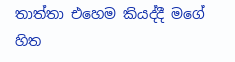තාත්තා එහෙම කියද්දී මගේ හිත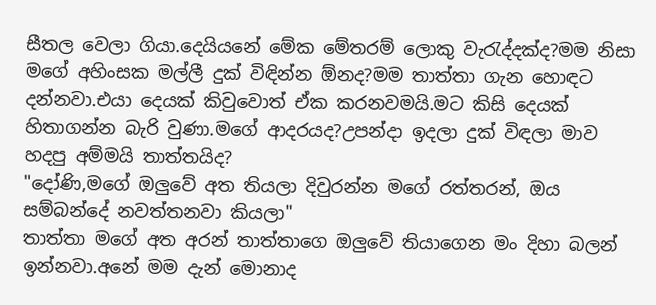සීතල වෙලා ගියා.දෙයියනේ මේක මේතරම් ලොකු වැ‍රැද්දක්ද?මම නිසා මගේ අහිංසක මල්ලී දුක් විඳින්න ඕනද?මම තාත්තා ගැන හොඳට දන්නවා.එයා දෙයක් කිවුවොත් ඒක කරනවමයි.මට කිසි දෙයක් හිතාගන්න බැරි වුණා.මගේ ආදරයද?උපන්දා ඉදලා දුක් විඳලා මාව හදපු අම්මයි තාත්තයිද?
"දෝණි,මගේ ඔලුවේ අත තියලා දිවුරන්න මගේ රත්තරන්, ඔය සම්බන්දේ නවත්තනවා කියලා"
තාත්තා මගේ අත අරන් තාත්තාගෙ ඔලුවේ තියාගෙන මං දිහා බලන් ඉන්නවා.අනේ මම දැන් මොනාද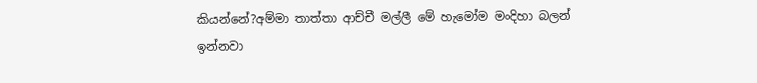කියන්නේ?අම්මා තාත්තා ආච්චී මල්ලී මේ හැමෝම මංදිහා බලන් ඉන්නවා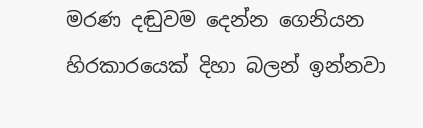මරණ දඬුවම දෙන්න ගෙනියන හිරකාරයෙක් දිහා බලන් ඉන්නවා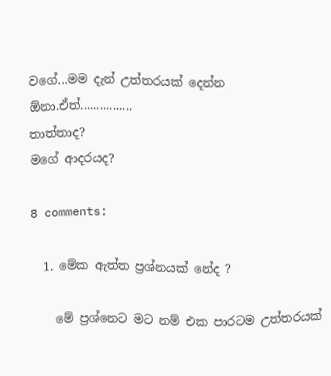වගේ...මම දැන් උත්තරයක් දෙන්න ඕනා.ඒත්................
තාත්තාද?
මගේ ආදරයද?

8 comments:

  1. මේක ඇත්ත ප්‍රශ්නයක් නේද ?

    මේ ප්‍රශ්නෙට මට නම් එක පාරටම උත්තරයක්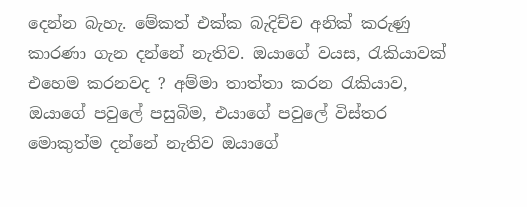දෙන්න බැහැ. මේකත් එක්ක බැදිච්ච අනික් කරුණු කාරණා ගැන දන්නේ නැතිව. ඔයාගේ වයස, රැකියාවක් එහෙම කරනවද ? අම්මා තාත්තා කරන රැකියාව, ඔයාගේ පවුලේ පසුබිම, එයාගේ පවුලේ විස්තර මොකුත්ම දන්නේ නැතිව ඔයාගේ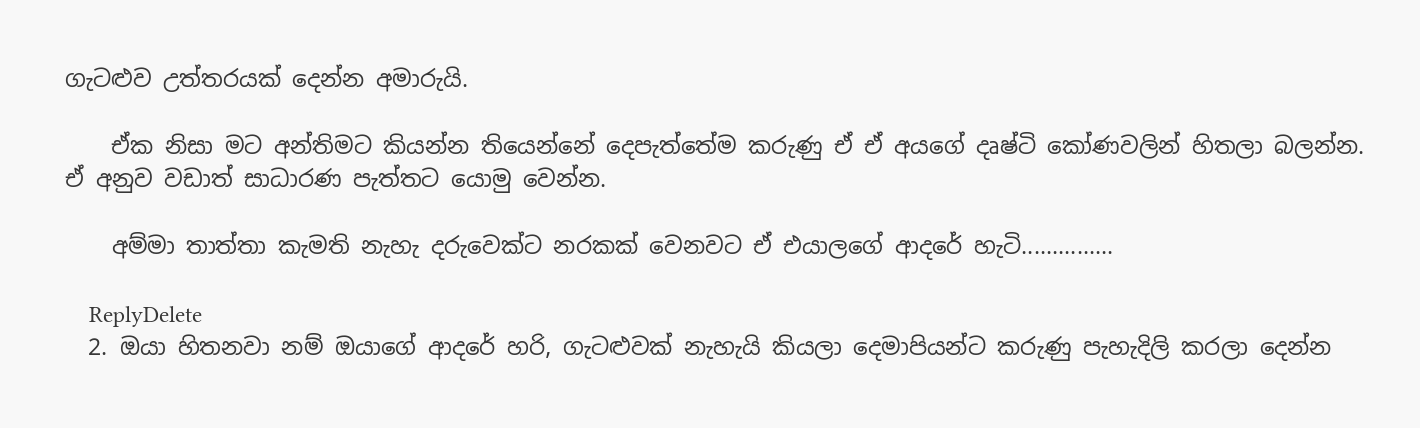ගැටළුව උත්තරයක් දෙන්න අමාරුයි.

    ඒක නිසා මට අන්තිමට කියන්න තියෙන්නේ දෙපැත්තේම කරුණු ඒ ඒ අයගේ දෘෂ්ටි කෝණවලින් හිතලා බලන්න. ඒ අනුව වඩාත් සාධාරණ පැත්තට යොමු වෙන්න.

    අම්මා තාත්තා කැමති නැහැ දරුවෙක්ට නරකක් වෙනවට ඒ එයාලගේ ආදරේ හැටි...............

    ReplyDelete
  2. ඔයා හිතනවා නම් ඔයාගේ ආදරේ හරි, ගැටළුවක් නැහැයි කියලා දෙමාපියන්ට කරුණු පැහැදිලි කරලා දෙන්න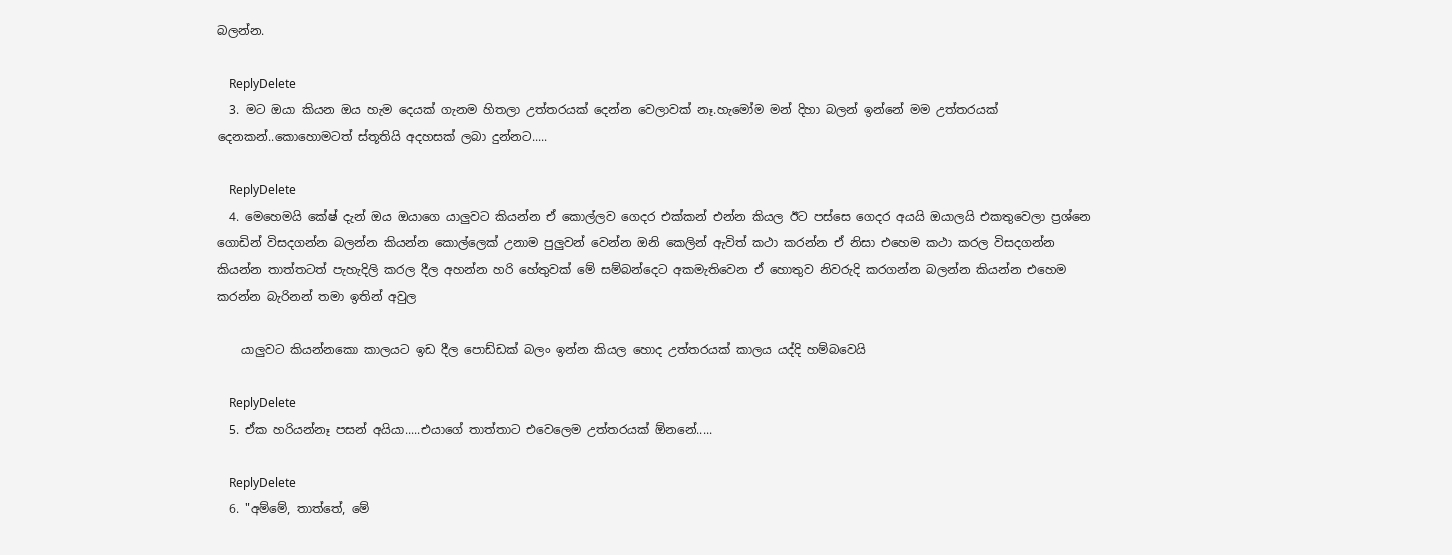බලන්න.

    ReplyDelete
  3. මට ඔයා කියන ඔය හැම දෙයක් ගැනම හිතලා උත්තරයක් දෙන්න වෙලාවක් නෑ.හැමෝම මන් දිහා බලන් ඉන්නේ මම උත්තරයක් දෙනකන්..කොහොමටත් ස්තූතියි අදහසක් ලබා දුන්නට.....

    ReplyDelete
  4. මෙහෙමයි කේෂ් දැන් ඔය ඔයාගෙ යාලුවට කියන්න ඒ කොල්ලව ගෙදර එක්කන් එන්න කියල ඊට පස්සෙ ගෙදර අයයි ඔයාලයි එකතුවෙලා ප්‍රශ්නෙ ගොඩින් විසදගන්න බලන්න කියන්න කොල්ලෙක් උනාම පුලුවන් වෙන්න ඔනි කෙලින් ඇවිත් කථා කරන්න ඒ නිසා එහෙම කථා කරල විසදගන්න කියන්න තාත්තටත් පැහැදිලි කරල දීල අහන්න හරි හේතුවක් මේ සම්බන්දෙට අකමැතිවෙන ඒ හොතුව නිවරුදි කරගන්න බලන්න කියන්න එහෙම කරන්න බැරිනන් තමා ඉතින් අවුල

    යාලුවට කියන්නකො කාලයට ඉඩ දීල පොඩ්ඩක් බලං ඉන්න කියල හොද උත්තරයක් කාලය යද්දි හම්බවෙයි

    ReplyDelete
  5. ඒක හරියන්නෑ පසන් අයියා.....එයාගේ තාත්තාට එවෙලෙම උත්තරයක් ඕනනේ.....

    ReplyDelete
  6. "අම්මේ, තාත්තේ, මේ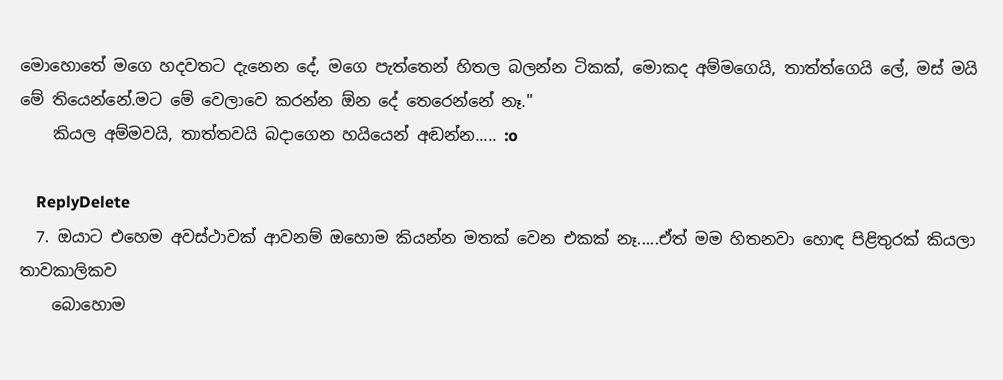මොහොතේ මගෙ හදවතට දැනෙන දේ, මගෙ පැත්තෙන් හිතල බලන්න ටිකක්, මොකද අම්මගෙයි, තාත්ත්ගෙයි ලේ, මස් මයි මේ තියෙන්නේ.මට මේ වෙලාවෙ කරන්න ඕන දේ තෙරෙන්නේ නෑ."
    කියල අම්මවයි, තාත්තවයි බදාගෙන හයියෙන් අඬන්න..... :o

    ReplyDelete
  7. ඔයාට එහෙම අවස්ථාවක් ආවනම් ඔහොම කියන්න මතක් වෙන එකක් නෑ.....ඒත් මම හිතනවා හොඳ පිළිතුරක් කියලා තාවකාලිකව
    බොහොම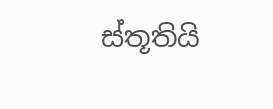ස්තූතියි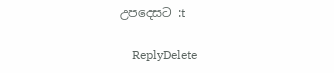උපදෙසට :t

    ReplyDelete